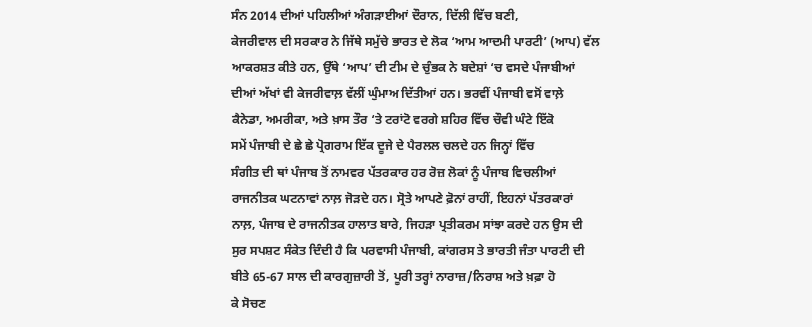ਸੰਨ 2014 ਦੀਆਂ ਪਹਿਲੀਆਂ ਅੰਗੜਾਈਆਂ ਦੌਰਾਨ, ਦਿੱਲੀ ਵਿੱਚ ਬਣੀ,
ਕੇਜਰੀਵਾਲ ਦੀ ਸਰਕਾਰ ਨੇ ਜਿੱਥੇ ਸਮੁੱਚੇ ਭਾਰਤ ਦੇ ਲੋਕ ‘ਆਮ ਆਦਮੀ ਪਾਰਟੀ’ (ਆਪ) ਵੱਲ
ਆਕਰਸ਼ਤ ਕੀਤੇ ਹਨ, ਉੱਥੇ ‘ਆਪ’ ਦੀ ਟੀਮ ਦੇ ਚੁੰਭਕ ਨੇ ਬਦੇਸ਼ਾਂ ‘ਚ ਵਸਦੇ ਪੰਜਾਬੀਆਂ
ਦੀਆਂ ਅੱਖਾਂ ਵੀ ਕੇਜਰੀਵਾਲ਼ ਵੱਲੀਂ ਘੁੰਮਾਅ ਦਿੱਤੀਆਂ ਹਨ। ਭਰਵੀਂ ਪੰਜਾਬੀ ਵਸੋਂ ਵਾਲ਼ੇ
ਕੈਨੇਡਾ, ਅਮਰੀਕਾ, ਅਤੇ ਖ਼ਾਸ ਤੌਰ ‘ਤੇ ਟਰਾਂਟੋ ਵਰਗੇ ਸ਼ਹਿਰ ਵਿੱਚ ਚੌਵੀ ਘੰਟੇ ਇੱਕੋ
ਸਮੇਂ ਪੰਜਾਬੀ ਦੇ ਛੇ ਛੇ ਪ੍ਰੋਗਰਾਮ ਇੱਕ ਦੂਜੇ ਦੇ ਪੈਰਲਲ ਚਲਦੇ ਹਨ ਜਿਨ੍ਹਾਂ ਵਿੱਚ
ਸੰਗੀਤ ਦੀ ਥਾਂ ਪੰਜਾਬ ਤੋਂ ਨਾਮਵਰ ਪੱਤਰਕਾਰ ਹਰ ਰੋਜ਼ ਲੋਕਾਂ ਨੂੰ ਪੰਜਾਬ ਵਿਚਲੀਆਂ
ਰਾਜਨੀਤਕ ਘਟਨਾਵਾਂ ਨਾਲ਼ ਜੋੜਦੇ ਹਨ। ਸ੍ਰੋਤੇ ਆਪਣੇ ਫ਼ੋਨਾਂ ਰਾਹੀਂ, ਇਹਨਾਂ ਪੱਤਰਕਾਰਾਂ
ਨਾਲ਼, ਪੰਜਾਬ ਦੇ ਰਾਜਨੀਤਕ ਹਾਲਾਤ ਬਾਰੇ, ਜਿਹੜਾ ਪ੍ਰਤੀਕਰਮ ਸਾਂਝਾ ਕਰਦੇ ਹਨ ਉਸ ਦੀ
ਸੁਰ ਸਪਸ਼ਟ ਸੰਕੇਤ ਦਿੰਦੀ ਹੈ ਕਿ ਪਰਵਾਸੀ ਪੰਜਾਬੀ, ਕਾਂਗਰਸ ਤੇ ਭਾਰਤੀ ਜੰਤਾ ਪਾਰਟੀ ਦੀ
ਬੀਤੇ 65-67 ਸਾਲ ਦੀ ਕਾਰਗੁਜ਼ਾਰੀ ਤੋਂ, ਪੂਰੀ ਤਰ੍ਹਾਂ ਨਾਰਾਜ਼/ਨਿਰਾਸ਼ ਅਤੇ ਖ਼ਫ਼ਾ ਹੋ
ਕੇ ਸੋਚਣ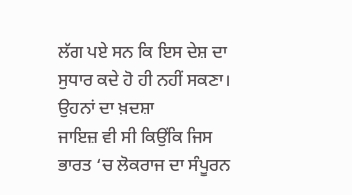ਲੱਗ ਪਏ ਸਨ ਕਿ ਇਸ ਦੇਸ਼ ਦਾ ਸੁਧਾਰ ਕਦੇ ਹੋ ਹੀ ਨਹੀਂ ਸਕਣਾ। ਉਹਨਾਂ ਦਾ ਖ਼ਦਸ਼ਾ
ਜਾਇਜ਼ ਵੀ ਸੀ ਕਿਉਂਕਿ ਜਿਸ ਭਾਰਤ ‘ਚ ਲੋਕਰਾਜ ਦਾ ਸੰਪੂਰਨ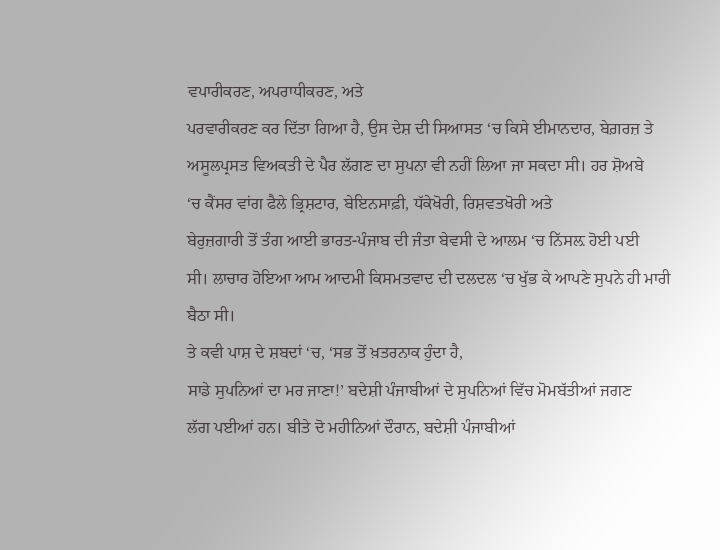ਵਪਾਰੀਕਰਣ, ਅਪਰਾਧੀਕਰਣ, ਅਤੇ
ਪਰਵਾਰੀਕਰਣ ਕਰ ਦਿੱਤਾ ਗਿਆ ਹੈ, ਉਸ ਦੇਸ਼ ਦੀ ਸਿਆਸਤ ‘ਚ ਕਿਸੇ ਈਮਾਨਦਾਰ, ਬੇਗ਼ਰਜ਼ ਤੇ
ਅਸੂਲਪ੍ਰਸਤ ਵਿਅਕਤੀ ਦੇ ਪੈਰ ਲੱਗਣ ਦਾ ਸੁਪਨਾ ਵੀ ਨਹੀਂ ਲਿਆ ਜਾ ਸਕਦਾ ਸੀ। ਹਰ ਸ਼ੋਅਬੇ
‘ਚ ਕੈਂਸਰ ਵਾਂਗ ਫੈਲੇ ਭ੍ਰਿਸ਼ਟਾਰ, ਬੇਇਨਸਾਫ਼ੀ, ਧੱਕੇਖੋਰੀ, ਰਿਸ਼ਵਤਖੋਰੀ ਅਤੇ
ਬੇਰੁਜ਼ਗਾਰੀ ਤੋਂ ਤੰਗ ਆਈ ਭਾਰਤ-ਪੰਜਾਬ ਦੀ ਜੰਤਾ ਬੇਵਸੀ ਦੇ ਆਲਮ ‘ਚ ਨਿੱਸਲ਼ ਹੋਈ ਪਈ
ਸੀ। ਲਾਚਾਰ ਹੋਇਆ ਆਮ ਆਦਮੀ ਕਿਸਮਤਵਾਦ ਦੀ ਦਲਦਲ ‘ਚ ਖੁੱਭ ਕੇ ਆਪਣੇ ਸੁਪਨੇ ਹੀ ਮਾਰੀ
ਬੈਠਾ ਸੀ।
ਤੇ ਕਵੀ ਪਾਸ਼ ਦੇ ਸ਼ਬਦਾਂ ‘ਚ, ‘ਸਭ ਤੋਂ ਖ਼ਤਰਨਾਕ ਹੁੰਦਾ ਹੈ,
ਸਾਡੇ ਸੁਪਨਿਆਂ ਦਾ ਮਰ ਜਾਣਾ!’ ਬਦੇਸ਼ੀ ਪੰਜਾਬੀਆਂ ਦੇ ਸੁਪਨਿਆਂ ਵਿੱਚ ਮੋਮਬੱਤੀਆਂ ਜਗਣ
ਲੱਗ ਪਈਆਂ ਹਨ। ਬੀਤੇ ਦੋ ਮਹੀਨਿਆਂ ਦੌਰਾਨ, ਬਦੇਸ਼ੀ ਪੰਜਾਬੀਆਂ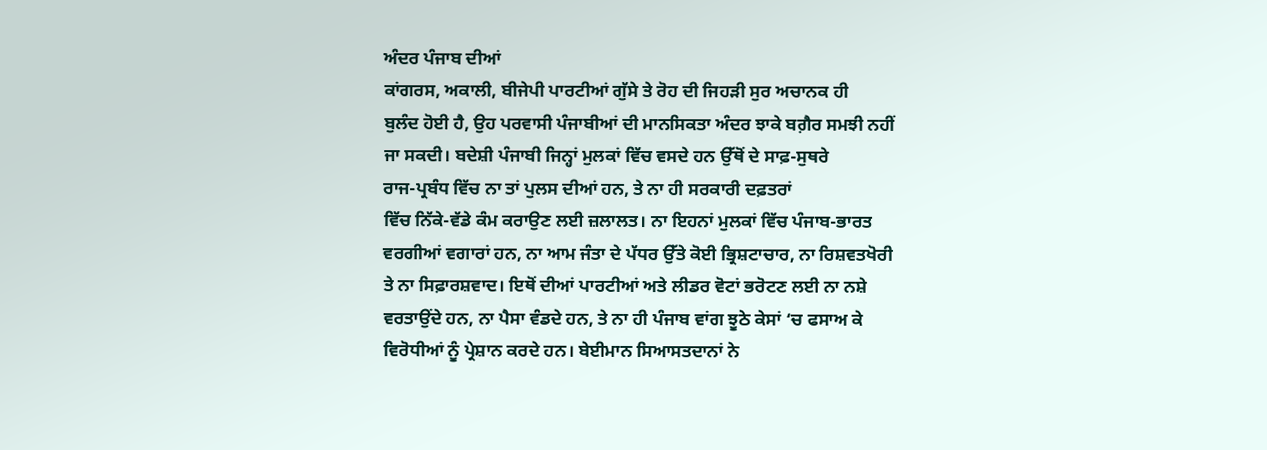ਅੰਦਰ ਪੰਜਾਬ ਦੀਆਂ
ਕਾਂਗਰਸ, ਅਕਾਲੀ, ਬੀਜੇਪੀ ਪਾਰਟੀਆਂ ਗੁੱਸੇ ਤੇ ਰੋਹ ਦੀ ਜਿਹੜੀ ਸੁਰ ਅਚਾਨਕ ਹੀ
ਬੁਲੰਦ ਹੋਈ ਹੈ, ਉਹ ਪਰਵਾਸੀ ਪੰਜਾਬੀਆਂ ਦੀ ਮਾਨਸਿਕਤਾ ਅੰਦਰ ਝਾਕੇ ਬਗ਼ੈਰ ਸਮਝੀ ਨਹੀਂ
ਜਾ ਸਕਦੀ। ਬਦੇਸ਼ੀ ਪੰਜਾਬੀ ਜਿਨ੍ਹਾਂ ਮੁਲਕਾਂ ਵਿੱਚ ਵਸਦੇ ਹਨ ਉੱਥੋਂ ਦੇ ਸਾਫ਼-ਸੁਥਰੇ
ਰਾਜ-ਪ੍ਰਬੰਧ ਵਿੱਚ ਨਾ ਤਾਂ ਪੁਲਸ ਦੀਆਂ ਹਨ, ਤੇ ਨਾ ਹੀ ਸਰਕਾਰੀ ਦਫ਼ਤਰਾਂ
ਵਿੱਚ ਨਿੱਕੇ-ਵੱਡੇ ਕੰਮ ਕਰਾਉਣ ਲਈ ਜ਼ਲਾਲਤ। ਨਾ ਇਹਨਾਂ ਮੁਲਕਾਂ ਵਿੱਚ ਪੰਜਾਬ-ਭਾਰਤ
ਵਰਗੀਆਂ ਵਗਾਰਾਂ ਹਨ, ਨਾ ਆਮ ਜੰਤਾ ਦੇ ਪੱਧਰ ਉੱਤੇ ਕੋਈ ਭ੍ਰਿਸ਼ਟਾਚਾਰ, ਨਾ ਰਿਸ਼ਵਤਖੋਰੀ
ਤੇ ਨਾ ਸਿਫ਼ਾਰਸ਼ਵਾਦ। ਇਥੋਂ ਦੀਆਂ ਪਾਰਟੀਆਂ ਅਤੇ ਲੀਡਰ ਵੋਟਾਂ ਭਰੋਟਣ ਲਈ ਨਾ ਨਸ਼ੇ
ਵਰਤਾਉਂਦੇ ਹਨ, ਨਾ ਪੈਸਾ ਵੰਡਦੇ ਹਨ, ਤੇ ਨਾ ਹੀ ਪੰਜਾਬ ਵਾਂਗ ਝੂਠੇ ਕੇਸਾਂ ‘ਚ ਫਸਾਅ ਕੇ
ਵਿਰੋਧੀਆਂ ਨੂੰ ਪ੍ਰੇਸ਼ਾਨ ਕਰਦੇ ਹਨ। ਬੇਈਮਾਨ ਸਿਆਸਤਦਾਨਾਂ ਨੇ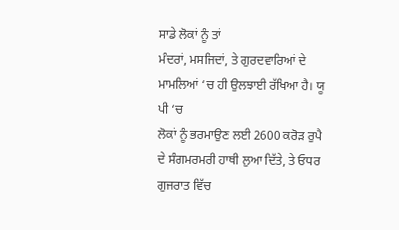ਸਾਡੇ ਲੋਕਾਂ ਨੂੰ ਤਾਂ
ਮੰਦਰਾਂ, ਮਸਜਿਦਾਂ, ਤੇ ਗੁਰਦਵਾਰਿਆਂ ਦੇ ਮਾਮਲਿਆਂ ‘ਚ ਹੀ ਉਲਝਾਈ ਰੱਖਿਆ ਹੈ। ਯੂ ਪੀ ‘ਚ
ਲੋਕਾਂ ਨੂੰ ਭਰਮਾਉਣ ਲਈ 2600 ਕਰੋੜ ਰੁਪੈ ਦੇ ਸੰਗਮਰਮਰੀ ਹਾਥੀ ਲੁਆ ਦਿੱਤੇ, ਤੇ ਓਧਰ
ਗੁਜਰਾਤ ਵਿੱਚ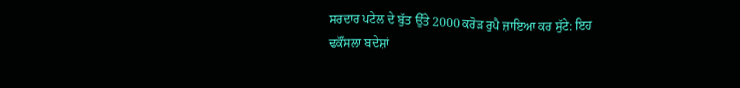ਸਰਦਾਰ ਪਟੇਲ ਦੇ ਬੁੱਤ ਉੱਤੇ 2000 ਕਰੋੜ ਰੁਪੈ ਜ਼ਾਇਆ ਕਰ ਸੁੱਟੇ: ਇਹ
ਢਕੌਂਸਲਾ ਬਦੇਸ਼ਾਂ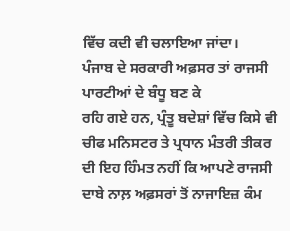ਵਿੱਚ ਕਦੀ ਵੀ ਚਲਾਇਆ ਜਾਂਦਾ।
ਪੰਜਾਬ ਦੇ ਸਰਕਾਰੀ ਅਫ਼ਸਰ ਤਾਂ ਰਾਜਸੀ ਪਾਰਟੀਆਂ ਦੇ ਬੰਧੂ ਬਣ ਕੇ
ਰਹਿ ਗਏ ਹਨ, ਪ੍ਰੰਤੂ ਬਦੇਸ਼ਾਂ ਵਿੱਚ ਕਿਸੇ ਵੀ ਚੀਫ ਮਨਿਸਟਰ ਤੇ ਪ੍ਰਧਾਨ ਮੰਤਰੀ ਤੀਕਰ
ਦੀ ਇਹ ਹਿੰਮਤ ਨਹੀਂ ਕਿ ਆਪਣੇ ਰਾਜਸੀ ਦਾਬੇ ਨਾਲ਼ ਅਫ਼ਸਰਾਂ ਤੋਂ ਨਾਜਾਇਜ਼ ਕੰਮ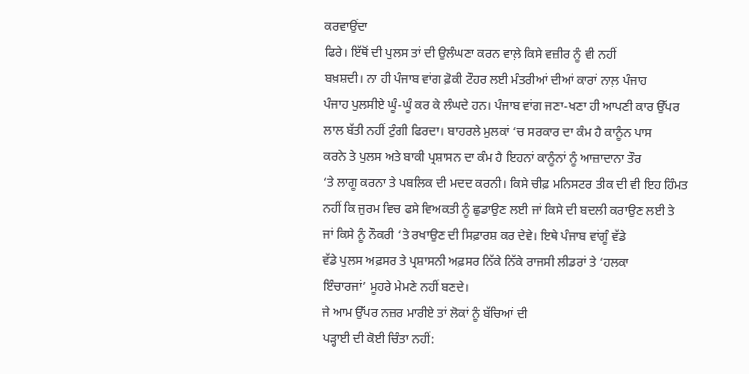ਕਰਵਾਉਂਦਾ
ਫਿਰੇ। ਇੱਥੋਂ ਦੀ ਪੁਲਸ ਤਾਂ ਦੀ ਉਲੰਘਣਾ ਕਰਨ ਵਾਲ਼ੇ ਕਿਸੇ ਵਜ਼ੀਰ ਨੂੰ ਵੀ ਨਹੀਂ
ਬਖ਼ਸ਼ਦੀ। ਨਾ ਹੀ ਪੰਜਾਬ ਵਾਂਗ ਫ਼ੋਕੀ ਟੌਹਰ ਲਈ ਮੰਤਰੀਆਂ ਦੀਆਂ ਕਾਰਾਂ ਨਾਲ਼ ਪੰਜਾਹ
ਪੰਜਾਹ ਪੁਲਸੀਏ ਘੂੰ-ਘੂੰ ਕਰ ਕੇ ਲੰਘਦੇ ਹਨ। ਪੰਜਾਬ ਵਾਂਗ ਜਣਾ-ਖਣਾ ਹੀ ਆਪਣੀ ਕਾਰ ਉੱਪਰ
ਲਾਲ ਬੱਤੀ ਨਹੀਂ ਟੁੰਗੀ ਫਿਰਦਾ। ਬਾਹਰਲੇ ਮੁਲਕਾਂ ‘ਚ ਸਰਕਾਰ ਦਾ ਕੰਮ ਹੈ ਕਾਨੂੰਨ ਪਾਸ
ਕਰਨੇ ਤੇ ਪੁਲਸ ਅਤੇ ਬਾਕੀ ਪ੍ਰਸ਼ਾਸਨ ਦਾ ਕੰਮ ਹੈ ਇਹਨਾਂ ਕਾਨੂੰਨਾਂ ਨੂੰ ਆਜ਼ਾਦਾਨਾ ਤੌਰ
‘ਤੇ ਲਾਗੂ ਕਰਨਾ ਤੇ ਪਬਲਿਕ ਦੀ ਮਦਦ ਕਰਨੀ। ਕਿਸੇ ਚੀਫ਼ ਮਨਿਸਟਰ ਤੀਕ ਦੀ ਵੀ ਇਹ ਹਿੰਮਤ
ਨਹੀਂ ਕਿ ਜੁਰਮ ਵਿਚ ਫਸੇ ਵਿਅਕਤੀ ਨੂੰ ਛੁਡਾਉਣ ਲਈ ਜਾਂ ਕਿਸੇ ਦੀ ਬਦਲੀ ਕਰਾਉਣ ਲਈ ਤੇ
ਜਾਂ ਕਿਸੇ ਨੂੰ ਨੌਕਰੀ ‘ਤੇ ਰਖਾਉਣ ਦੀ ਸਿਫ਼ਾਰਸ਼ ਕਰ ਦੇਵੇ। ਇਥੇ ਪੰਜਾਬ ਵਾਂਗੂੰ ਵੱਡੇ
ਵੱਡੇ ਪੁਲਸ ਅਫ਼ਸਰ ਤੇ ਪ੍ਰਸ਼ਾਸਨੀ ਅਫ਼ਸਰ ਨਿੱਕੇ ਨਿੱਕੇ ਰਾਜਸੀ ਲੀਡਰਾਂ ਤੇ ‘ਹਲਕਾ
ਇੰਚਾਰਜਾਂ’ ਮੂਹਰੇ ਮੇਮਣੇ ਨਹੀਂ ਬਣਦੇ।
ਜੇ ਆਮ ਉੱਪਰ ਨਜ਼ਰ ਮਾਰੀਏ ਤਾਂ ਲੋਕਾਂ ਨੂੰ ਬੱਚਿਆਂ ਦੀ
ਪੜ੍ਹਾਈ ਦੀ ਕੋਈ ਚਿੰਤਾ ਨਹੀਂ: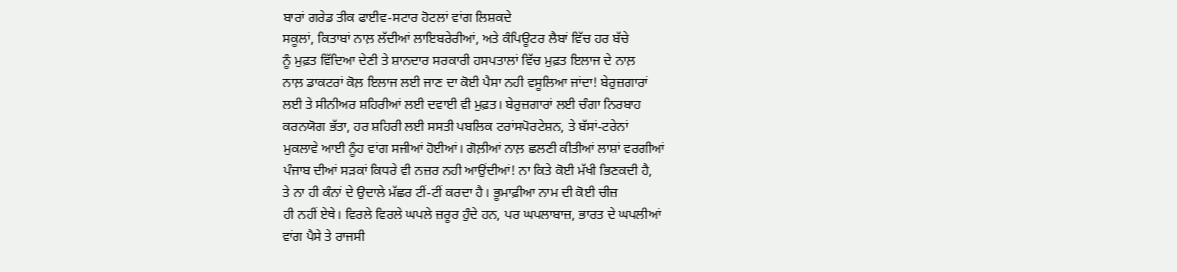ਬਾਰਾਂ ਗਰੇਡ ਤੀਕ ਫਾਈਵ-ਸਟਾਰ ਹੋਟਲਾਂ ਵਾਂਗ ਲਿਸ਼ਕਦੇ
ਸਕੂਲਾਂ, ਕਿਤਾਬਾਂ ਨਾਲ਼ ਲੱਦੀਆਂ ਲਾਇਬਰੇਰੀਆਂ, ਅਤੇ ਕੰਪਿਊਟਰ ਲੈਬਾਂ ਵਿੱਚ ਹਰ ਬੱਚੇ
ਨੂੰ ਮੁਫ਼ਤ ਵਿੱਦਿਆ ਦੇਣੀ ਤੇ ਸ਼ਾਨਦਾਰ ਸਰਕਾਰੀ ਹਸਪਤਾਲਾਂ ਵਿੱਚ ਮੁਫ਼ਤ ਇਲਾਜ ਦੇ ਨਾਲ਼
ਨਾਲ਼ ਡਾਕਟਰਾਂ ਕੋਲ਼ ਇਲਾਜ ਲਈ ਜਾਣ ਦਾ ਕੋਈ ਪੈਸਾ ਨਹੀ ਵਸੂਲਿਆ ਜਾਂਦਾ! ਬੇਰੁਜ਼ਗਾਰਾਂ
ਲਈ ਤੇ ਸੀਨੀਅਰ ਸ਼ਹਿਰੀਆਂ ਲਈ ਦਵਾਈ ਵੀ ਮੁਫ਼ਤ। ਬੇਰੁਜ਼ਗਾਰਾਂ ਲਈ ਚੰਗਾ ਨਿਰਬਾਹ
ਕਰਨਯੋਗ ਭੱਤਾ, ਹਰ ਸ਼ਹਿਰੀ ਲਈ ਸਸਤੀ ਪਬਲਿਕ ਟਰਾਂਸਪੋਰਟੇਸ਼ਨ, ਤੇ ਬੱਸਾਂ-ਟਰੇਨਾਂ
ਮੁਕਲਾਵੇ ਆਈ ਨੂੰਹ ਵਾਂਗ ਸਜੀਆਂ ਹੋਈਆਂ। ਗੋਲ਼ੀਆਂ ਨਾਲ਼ ਛਲਣੀ ਕੀਤੀਆਂ ਲਾਸ਼ਾਂ ਵਰਗੀਆਂ
ਪੰਜਾਬ ਦੀਆਂ ਸੜਕਾਂ ਕਿਧਰੇ ਵੀ ਨਜ਼ਰ ਨਹੀ ਆਉਂਦੀਆਂ! ਨਾ ਕਿਤੇ ਕੋਈ ਮੱਖੀ ਭਿਣਕਦੀ ਹੈ,
ਤੇ ਨਾ ਹੀ ਕੰਨਾਂ ਦੇ ਉਦਾਲੇ ਮੱਛਰ ਟੀਂ-ਟੀਂ ਕਰਦਾ ਹੈ। ਭੂਮਾਫ਼ੀਆ ਨਾਮ ਦੀ ਕੋਈ ਚੀਜ਼
ਹੀ ਨਹੀਂ ਏਥੇ। ਵਿਰਲੇ ਵਿਰਲੇ ਘਪਲੇ ਜ਼ਰੂਰ ਹੁੰਦੇ ਹਨ, ਪਰ ਘਪਲਾਬਾਜ਼, ਭਾਰਤ ਦੇ ਘਪਲੀਆਂ
ਵਾਂਗ ਪੈਸੇ ਤੇ ਰਾਜਸੀ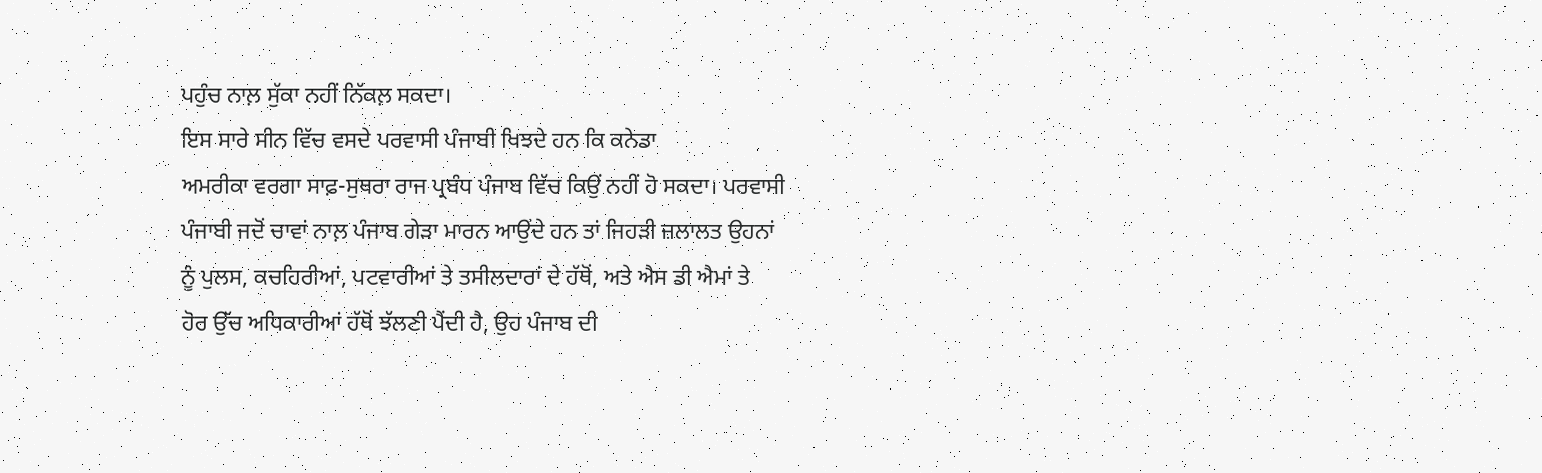ਪਹੁੰਚ ਨਾਲ਼ ਸੁੱਕਾ ਨਹੀਂ ਨਿੱਕਲ਼ ਸਕਦਾ।
ਇਸ ਸਾਰੇ ਸੀਨ ਵਿੱਚ ਵਸਦੇ ਪਰਵਾਸੀ ਪੰਜਾਬੀ ਖਿਝਦੇ ਹਨ ਕਿ ਕਨੇਡਾ
ਅਮਰੀਕਾ ਵਰਗਾ ਸਾਫ਼-ਸੁਥਰਾ ਰਾਜ ਪ੍ਰਬੰਧ ਪੰਜਾਬ ਵਿੱਚ ਕਿਉਂ ਨਹੀਂ ਹੋ ਸਕਦਾ। ਪਰਵਾਸੀ
ਪੰਜਾਬੀ ਜਦੋਂ ਚਾਵਾਂ ਨਾਲ਼ ਪੰਜਾਬ ਗੇੜਾ ਮਾਰਨ ਆਉਂਦੇ ਹਨ ਤਾਂ ਜਿਹੜੀ ਜ਼ਲਾਲਤ ਉਹਨਾਂ
ਨੂੰ ਪੁਲਸ, ਕਚਹਿਰੀਆਂ, ਪਟਵਾਰੀਆਂ ਤੇ ਤਸੀਲਦਾਰਾਂ ਦੇ ਹੱਥੋਂ, ਅਤੇ ਐਸ ਡੀ ਐਮਾਂ ਤੇ
ਹੋਰ ਉੱਚ ਅਧਿਕਾਰੀਆਂ ਹੱਥੋਂ ਝੱਲਣੀ ਪੈਂਦੀ ਹੈ, ਉਹ ਪੰਜਾਬ ਦੀ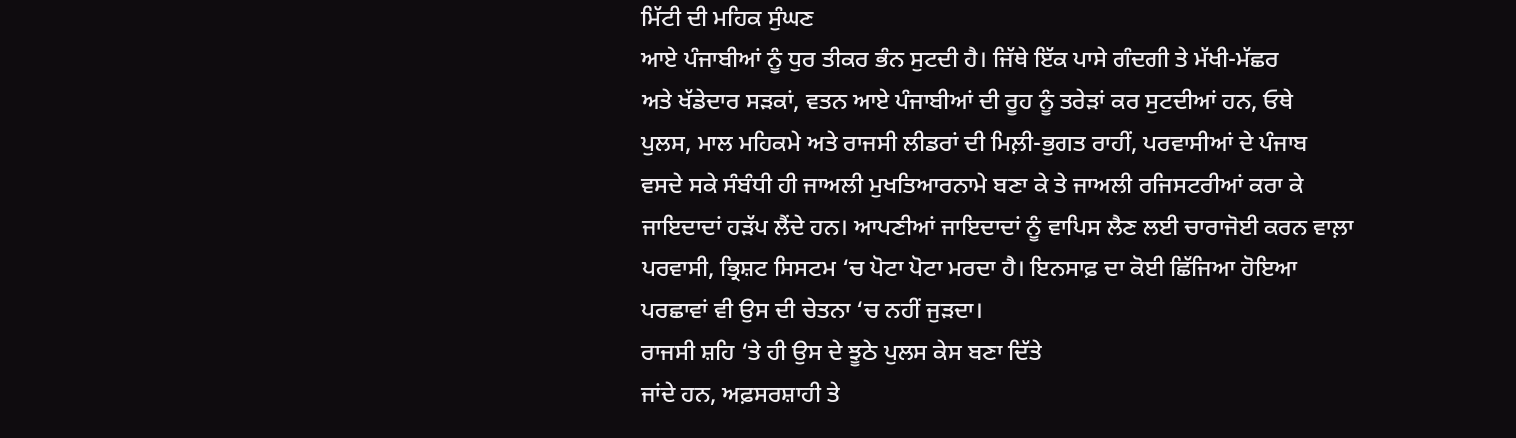ਮਿੱਟੀ ਦੀ ਮਹਿਕ ਸੁੰਘਣ
ਆਏ ਪੰਜਾਬੀਆਂ ਨੂੰ ਧੁਰ ਤੀਕਰ ਭੰਨ ਸੁਟਦੀ ਹੈ। ਜਿੱਥੇ ਇੱਕ ਪਾਸੇ ਗੰਦਗੀ ਤੇ ਮੱਖੀ-ਮੱਛਰ
ਅਤੇ ਖੱਡੇਦਾਰ ਸੜਕਾਂ, ਵਤਨ ਆਏ ਪੰਜਾਬੀਆਂ ਦੀ ਰੂਹ ਨੂੰ ਤਰੇੜਾਂ ਕਰ ਸੁਟਦੀਆਂ ਹਨ, ਓਥੇ
ਪੁਲਸ, ਮਾਲ ਮਹਿਕਮੇ ਅਤੇ ਰਾਜਸੀ ਲੀਡਰਾਂ ਦੀ ਮਿਲ਼ੀ-ਭੁਗਤ ਰਾਹੀਂ, ਪਰਵਾਸੀਆਂ ਦੇ ਪੰਜਾਬ
ਵਸਦੇ ਸਕੇ ਸੰਬੰਧੀ ਹੀ ਜਾਅਲੀ ਮੁਖਤਿਆਰਨਾਮੇ ਬਣਾ ਕੇ ਤੇ ਜਾਅਲੀ ਰਜਿਸਟਰੀਆਂ ਕਰਾ ਕੇ
ਜਾਇਦਾਦਾਂ ਹੜੱਪ ਲੈਂਦੇ ਹਨ। ਆਪਣੀਆਂ ਜਾਇਦਾਦਾਂ ਨੂੰ ਵਾਪਿਸ ਲੈਣ ਲਈ ਚਾਰਾਜੋਈ ਕਰਨ ਵਾਲ਼ਾ
ਪਰਵਾਸੀ, ਭ੍ਰਿਸ਼ਟ ਸਿਸਟਮ ‘ਚ ਪੋਟਾ ਪੋਟਾ ਮਰਦਾ ਹੈ। ਇਨਸਾਫ਼ ਦਾ ਕੋਈ ਛਿੱਜਿਆ ਹੋਇਆ
ਪਰਛਾਵਾਂ ਵੀ ਉਸ ਦੀ ਚੇਤਨਾ ‘ਚ ਨਹੀਂ ਜੁੜਦਾ।
ਰਾਜਸੀ ਸ਼ਹਿ ‘ਤੇ ਹੀ ਉਸ ਦੇ ਝੂਠੇ ਪੁਲਸ ਕੇਸ ਬਣਾ ਦਿੱਤੇ
ਜਾਂਦੇ ਹਨ, ਅਫ਼ਸਰਸ਼ਾਹੀ ਤੇ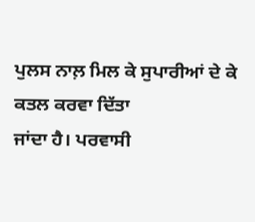ਪੁਲਸ ਨਾਲ਼ ਮਿਲ ਕੇ ਸੁਪਾਰੀਆਂ ਦੇ ਕੇ ਕਤਲ ਕਰਵਾ ਦਿੱਤਾ
ਜਾਂਦਾ ਹੈ। ਪਰਵਾਸੀ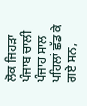ਲੋਕ ਜਿਹੜਾ ਪੰਜਾਬ ਚਾਲੀ ਪੰਜਾਹ ਸਾਲ ਪਹਿਲਾਂ ਛੱਡ ਕੇ ਗਏ ਸਨ,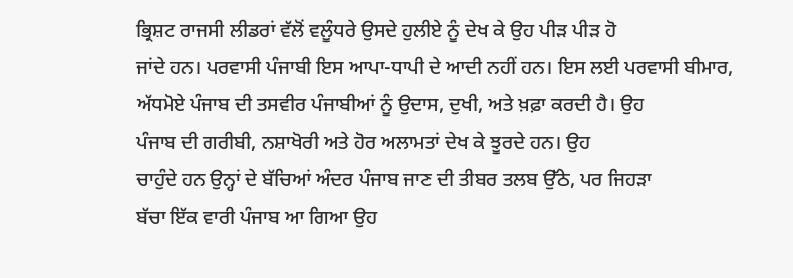ਭ੍ਰਿਸ਼ਟ ਰਾਜਸੀ ਲੀਡਰਾਂ ਵੱਲੋਂ ਵਲੂੰਧਰੇ ਉਸਦੇ ਹੁਲੀਏ ਨੂੰ ਦੇਖ ਕੇ ਉਹ ਪੀੜ ਪੀੜ ਹੋ
ਜਾਂਦੇ ਹਨ। ਪਰਵਾਸੀ ਪੰਜਾਬੀ ਇਸ ਆਪਾ-ਧਾਪੀ ਦੇ ਆਦੀ ਨਹੀਂ ਹਨ। ਇਸ ਲਈ ਪਰਵਾਸੀ ਬੀਮਾਰ,
ਅੱਧਮੋਏ ਪੰਜਾਬ ਦੀ ਤਸਵੀਰ ਪੰਜਾਬੀਆਂ ਨੂੰ ਉਦਾਸ, ਦੁਖੀ, ਅਤੇ ਖ਼ਫ਼ਾ ਕਰਦੀ ਹੈ। ਉਹ
ਪੰਜਾਬ ਦੀ ਗਰੀਬੀ, ਨਸ਼ਾਖੋਰੀ ਅਤੇ ਹੋਰ ਅਲਾਮਤਾਂ ਦੇਖ ਕੇ ਝੂਰਦੇ ਹਨ। ਉਹ
ਚਾਹੁੰਦੇ ਹਨ ਉਨ੍ਹਾਂ ਦੇ ਬੱਚਿਆਂ ਅੰਦਰ ਪੰਜਾਬ ਜਾਣ ਦੀ ਤੀਬਰ ਤਲਬ ਉੱਠੇ, ਪਰ ਜਿਹੜਾ
ਬੱਚਾ ਇੱਕ ਵਾਰੀ ਪੰਜਾਬ ਆ ਗਿਆ ਉਹ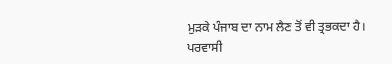ਮੁੜਕੇ ਪੰਜਾਬ ਦਾ ਨਾਮ ਲੈਣ ਤੋਂ ਵੀ ਤ੍ਰਭਕਦਾ ਹੈ।
ਪਰਵਾਸੀ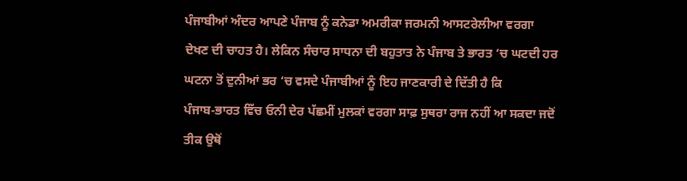ਪੰਜਾਬੀਆਂ ਅੰਦਰ ਆਪਣੇ ਪੰਜਾਬ ਨੂੰ ਕਨੇਡਾ ਅਮਰੀਕਾ ਜਰਮਨੀ ਆਸਟਰੇਲੀਆ ਵਰਗਾ
ਦੇਖਣ ਦੀ ਚਾਹਤ ਹੈ। ਲੇਕਿਨ ਸੰਚਾਰ ਸਾਧਨਾ ਦੀ ਬਹੁਤਾਤ ਨੇ ਪੰਜਾਬ ਤੇ ਭਾਰਤ ‘ਚ ਘਟਦੀ ਹਰ
ਘਟਨਾ ਤੋਂ ਦੁਨੀਆਂ ਭਰ ‘ਚ ਵਸਦੇ ਪੰਜਾਬੀਆਂ ਨੂੰ ਇਹ ਜਾਣਕਾਰੀ ਦੇ ਦਿੱਤੀ ਹੈ ਕਿ
ਪੰਜਾਬ-ਭਾਰਤ ਵਿੱਚ ਓਨੀ ਦੇਰ ਪੱਛਮੀਂ ਮੁਲਕਾਂ ਵਰਗਾ ਸਾਫ਼ ਸੁਥਰਾ ਰਾਜ ਨਹੀਂ ਆ ਸਕਦਾ ਜਦੋਂ
ਤੀਕ ਉਥੋਂ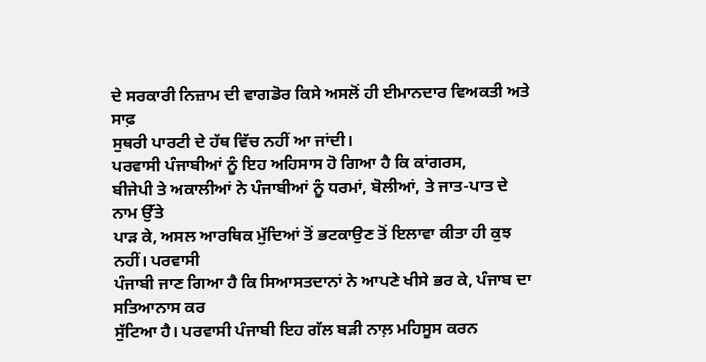ਦੇ ਸਰਕਾਰੀ ਨਿਜ਼ਾਮ ਦੀ ਵਾਗਡੋਰ ਕਿਸੇ ਅਸਲੋਂ ਹੀ ਈਮਾਨਦਾਰ ਵਿਅਕਤੀ ਅਤੇ ਸਾਫ਼
ਸੁਥਰੀ ਪਾਰਟੀ ਦੇ ਹੱਥ ਵਿੱਚ ਨਹੀਂ ਆ ਜਾਂਦੀ।
ਪਰਵਾਸੀ ਪੰਜਾਬੀਆਂ ਨੂੰ ਇਹ ਅਹਿਸਾਸ ਹੋ ਗਿਆ ਹੈ ਕਿ ਕਾਂਗਰਸ,
ਬੀਜੇਪੀ ਤੇ ਅਕਾਲੀਆਂ ਨੇ ਪੰਜਾਬੀਆਂ ਨੂੰ ਧਰਮਾਂ, ਬੋਲੀਆਂ, ਤੇ ਜਾਤ-ਪਾਤ ਦੇ ਨਾਮ ਉੱਤੇ
ਪਾੜ ਕੇ, ਅਸਲ ਆਰਥਿਕ ਮੁੱਦਿਆਂ ਤੋਂ ਭਟਕਾਉਣ ਤੋਂ ਇਲਾਵਾ ਕੀਤਾ ਹੀ ਕੁਝ ਨਹੀਂ। ਪਰਵਾਸੀ
ਪੰਜਾਬੀ ਜਾਣ ਗਿਆ ਹੈ ਕਿ ਸਿਆਸਤਦਾਨਾਂ ਨੇ ਆਪਣੇ ਖੀਸੇ ਭਰ ਕੇ, ਪੰਜਾਬ ਦਾ ਸਤਿਆਨਾਸ ਕਰ
ਸੁੱਟਿਆ ਹੈ। ਪਰਵਾਸੀ ਪੰਜਾਬੀ ਇਹ ਗੱਲ ਬੜੀ ਨਾਲ਼ ਮਹਿਸੂਸ ਕਰਨ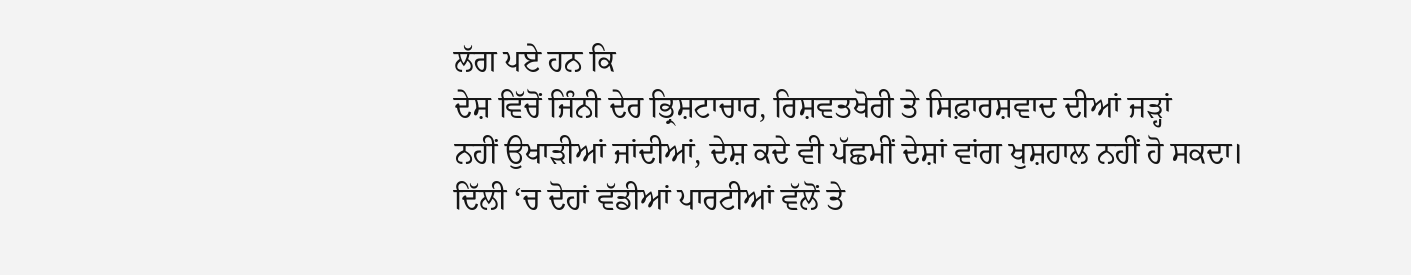ਲੱਗ ਪਏ ਹਨ ਕਿ
ਦੇਸ਼ ਵਿੱਚੋਂ ਜਿੰਨੀ ਦੇਰ ਭ੍ਰਿਸ਼ਟਾਚਾਰ, ਰਿਸ਼ਵਤਖੋਰੀ ਤੇ ਸਿਫ਼ਾਰਸ਼ਵਾਦ ਦੀਆਂ ਜੜ੍ਹਾਂ
ਨਹੀਂ ਉਖਾੜੀਆਂ ਜਾਂਦੀਆਂ, ਦੇਸ਼ ਕਦੇ ਵੀ ਪੱਛਮੀਂ ਦੇਸ਼ਾਂ ਵਾਂਗ ਖੁਸ਼ਹਾਲ ਨਹੀਂ ਹੋ ਸਕਦਾ।
ਦਿੱਲੀ ‘ਚ ਦੋਹਾਂ ਵੱਡੀਆਂ ਪਾਰਟੀਆਂ ਵੱਲੋਂ ਤੇ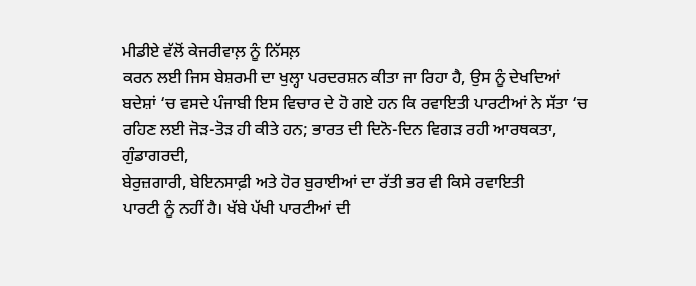ਮੀਡੀਏ ਵੱਲੋਂ ਕੇਜਰੀਵਾਲ਼ ਨੂੰ ਨਿੱਸਲ਼
ਕਰਨ ਲਈ ਜਿਸ ਬੇਸ਼ਰਮੀ ਦਾ ਖੁਲ੍ਹਾ ਪਰਦਰਸ਼ਨ ਕੀਤਾ ਜਾ ਰਿਹਾ ਹੈ, ਉਸ ਨੂੰ ਦੇਖਦਿਆਂ
ਬਦੇਸ਼ਾਂ ‘ਚ ਵਸਦੇ ਪੰਜਾਬੀ ਇਸ ਵਿਚਾਰ ਦੇ ਹੋ ਗਏ ਹਨ ਕਿ ਰਵਾਇਤੀ ਪਾਰਟੀਆਂ ਨੇ ਸੱਤਾ ‘ਚ
ਰਹਿਣ ਲਈ ਜੋੜ-ਤੋੜ ਹੀ ਕੀਤੇ ਹਨ; ਭਾਰਤ ਦੀ ਦਿਨੋ-ਦਿਨ ਵਿਗੜ ਰਹੀ ਆਰਥਕਤਾ, ਗੁੰਡਾਗਰਦੀ,
ਬੇਰੁਜ਼ਗਾਰੀ, ਬੇਇਨਸਾਫ਼ੀ ਅਤੇ ਹੋਰ ਬੁਰਾਈਆਂ ਦਾ ਰੱਤੀ ਭਰ ਵੀ ਕਿਸੇ ਰਵਾਇਤੀ
ਪਾਰਟੀ ਨੂੰ ਨਹੀਂ ਹੈ। ਖੱਬੇ ਪੱਖੀ ਪਾਰਟੀਆਂ ਦੀ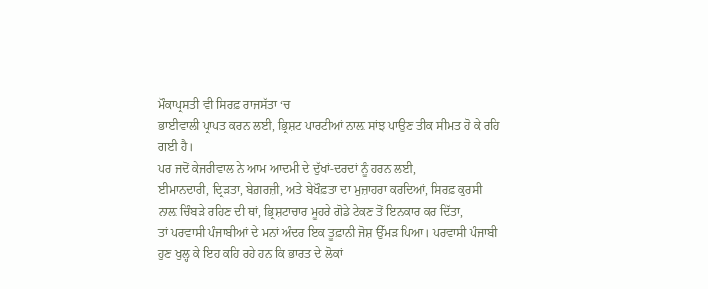ਮੌਕਾਪ੍ਰਸਤੀ ਵੀ ਸਿਰਫ਼ ਰਾਜਸੱਤਾ ‘ਚ
ਭਾਈਵਾਲੀ ਪ੍ਰਾਪਤ ਕਰਨ ਲਈ, ਭ੍ਰਿਸ਼ਟ ਪਾਰਟੀਆਂ ਨਾਲ਼ ਸਾਂਝ ਪਾਉਣ ਤੀਕ ਸੀਮਤ ਹੋ ਕੇ ਰਹਿ
ਗਈ ਹੈ।
ਪਰ ਜਦੋਂ ਕੇਜਰੀਵਾਲ ਨੇ ਆਮ ਆਦਮੀ ਦੇ ਦੁੱਖਾਂ-ਦਰਦਾਂ ਨੂੰ ਹਰਨ ਲਈ,
ਈਮਾਨਦਾਰੀ, ਦ੍ਰਿੜਤਾ, ਬੇਗ਼ਰਜ਼ੀ, ਅਤੇ ਬੇਖੌਫ਼ਤਾ ਦਾ ਮੁਜ਼ਾਹਰਾ ਕਰਦਿਆਂ, ਸਿਰਫ਼ ਕੁਰਸੀ
ਨਾਲ਼ ਚਿੰਬੜੇ ਰਹਿਣ ਦੀ ਥਾਂ, ਭ੍ਰਿਸ਼ਟਾਚਾਰ ਮੂਹਰੇ ਗੋਡੇ ਟੇਕਣ ਤੋਂ ਇਨਕਾਰ ਕਰ ਦਿੱਤਾ,
ਤਾਂ ਪਰਵਾਸੀ ਪੰਜਾਬੀਆਂ ਦੇ ਮਨਾਂ ਅੰਦਰ ਇਕ ਤੂਫ਼ਾਨੀ ਜੋਸ਼ ਉੱਮੜ ਪਿਆ। ਪਰਵਾਸੀ ਪੰਜਾਬੀ
ਹੁਣ ਖੁਲ੍ਹ ਕੇ ਇਹ ਕਹਿ ਰਹੇ ਹਨ ਕਿ ਭਾਰਤ ਦੇ ਲੋਕਾਂ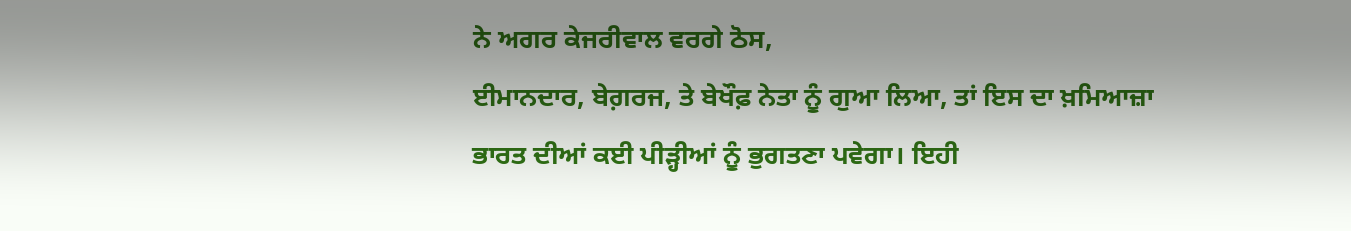ਨੇ ਅਗਰ ਕੇਜਰੀਵਾਲ ਵਰਗੇ ਠੋਸ,
ਈਮਾਨਦਾਰ, ਬੇਗ਼ਰਜ, ਤੇ ਬੇਖੌਫ਼ ਨੇਤਾ ਨੂੰ ਗੁਆ ਲਿਆ, ਤਾਂ ਇਸ ਦਾ ਖ਼ਮਿਆਜ਼ਾ
ਭਾਰਤ ਦੀਆਂ ਕਈ ਪੀੜ੍ਹੀਆਂ ਨੂੰ ਭੁਗਤਣਾ ਪਵੇਗਾ। ਇਹੀ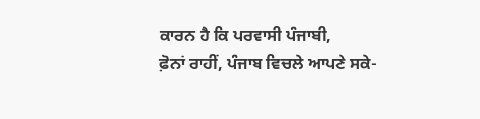ਕਾਰਨ ਹੈ ਕਿ ਪਰਵਾਸੀ ਪੰਜਾਬੀ,
ਫ਼ੋਨਾਂ ਰਾਹੀਂ, ਪੰਜਾਬ ਵਿਚਲੇ ਆਪਣੇ ਸਕੇ-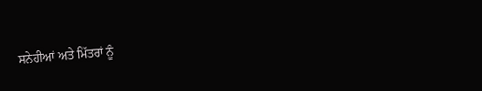ਸਨੇਹੀਆਂ ਅਤੇ ਮਿੱਤਰਾਂ ਨੂੰ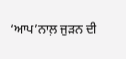‘ਆਪ’ਨਾਲ਼ ਜੁੜਨ ਦੀ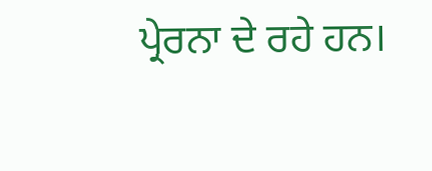ਪ੍ਰੇਰਨਾ ਦੇ ਰਹੇ ਹਨ।